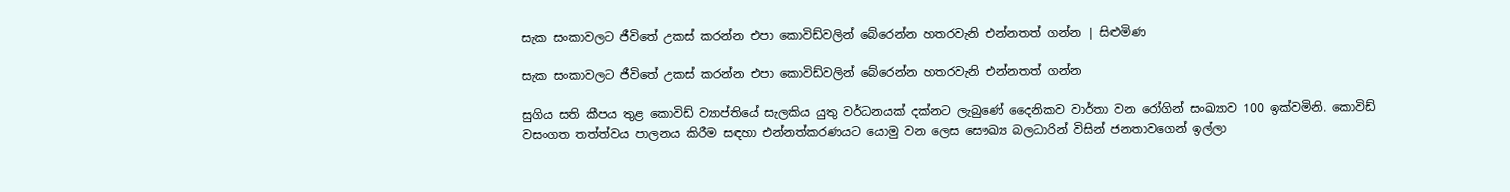සැක සංකාවලට ජීවිතේ උකස් කරන්න එපා කොවිඩ්වලින් බේරෙන්න හතරවැනි එන්නතත් ගන්න | සිළුමිණ

සැක සංකාවලට ජීවිතේ උකස් කරන්න එපා කොවිඩ්වලින් බේරෙන්න හතරවැනි එන්නතත් ගන්න

සුගිය සති කීපය තුළ කොවිඩ් ව්‍යාප්තියේ සැලකිය යුතු වර්ධනයක් දක්නට ලැබුණේ දෛනිකව වාර්තා වන රෝගින් සංඛ්‍යාව 100 ඉක්වමිනි. කොවිඩ් වසංගත තත්ත්වය පාලනය කිරීම සඳහා එන්නත්කරණයට යොමු වන ලෙස සෞඛ්‍ය බලධාරින් විසින් ජනතාවගෙන් ඉල්ලා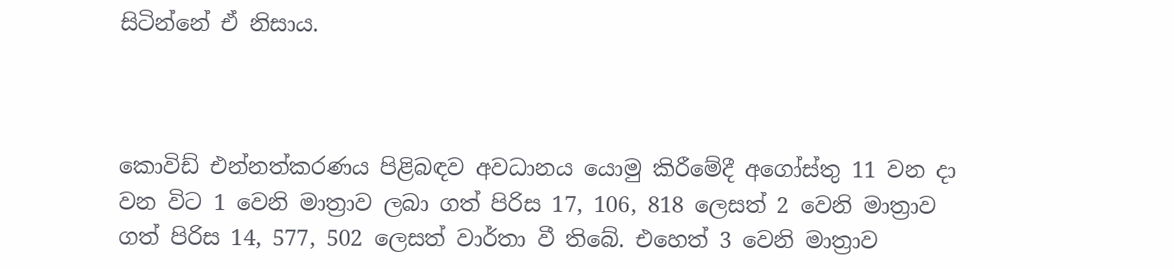සිටින්නේ ඒ නිසාය.



කොවිඩ් එන්නත්කරණය පිළිබඳව අවධානය යොමු කිරීමේදී අගෝස්තු 11 වන දා වන විට 1 වෙනි මාත්‍රාව ලබා ගත් පිරිස 17, 106, 818 ලෙසත් 2 වෙනි මාත්‍රාව ගත් පිරිස 14, 577, 502 ලෙසත් වාර්තා වී තිබේ. එහෙත් 3 වෙනි මාත්‍රාව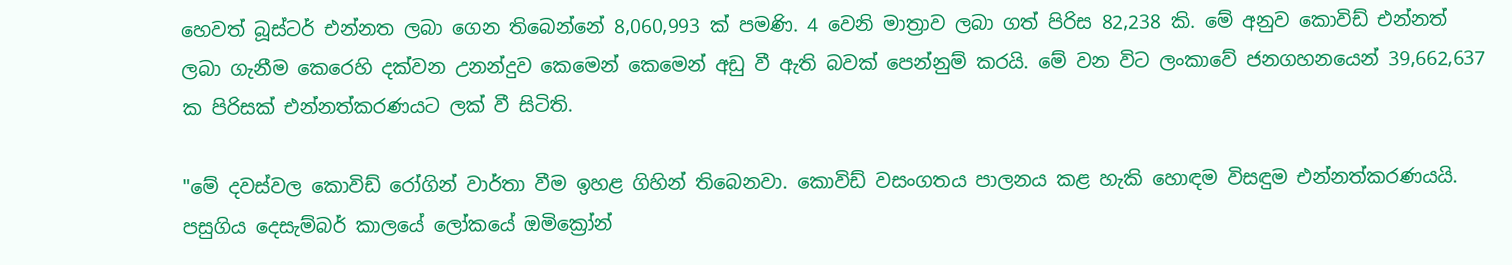හෙවත් බූස්ටර් එන්නත ලබා ගෙන තිබෙන්නේ 8,060,993 ක් පමණි. 4 වෙනි මාත්‍රාව ලබා ගත් පිරිස 82,238 කි. මේ අනුව කොවිඩ් එන්නත් ලබා ගැනීම කෙරෙහි දක්වන උනන්දුව කෙමෙන් කෙමෙන් අඩු වී ඇති බවක් පෙන්නුම් කරයි. මේ වන විට ලංකාවේ ජනගහනයෙන් 39,662,637 ක පිරිසක් එන්නත්කරණයට ලක් වී සිටිති.

"මේ දවස්වල කොවිඩ් රෝගින් වාර්තා වීම ඉහළ ගිහින් තිබෙනවා. කොවිඩ් වසංගතය පාලනය කළ හැකි හොඳම විසඳුම එන්නත්කරණයයි. පසුගිය දෙසැම්බර් කාලයේ ලෝකයේ ඔමික්‍රෝන්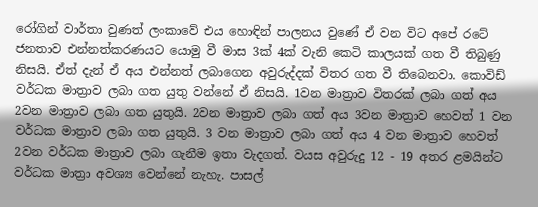රෝගින් වාර්තා වුණත් ලංකාවේ එය හොඳින් පාලනය වුණේ ඒ වන විට අපේ රටේ ජනතාව එන්නත්කරණයට යොමු වී මාස 3ක් 4ක් වැනි කෙටි කාලයක් ගත වී තිබුණු නිසයි. ඒත් දැන් ඒ අය එන්නත් ලබාගෙන අවුරුද්දක් විතර ගත වී තිබෙනවා. කොවිඩ් වර්ධක මාත්‍රාව ලබා ගත යුතු වන්නේ ඒ නිසයි. 1වන මාත්‍රාව විතරක් ලබා ගත් අය 2වන මාත්‍රාව ලබා ගත යුතුයි. 2වන මාත්‍රාව ලබා ගත් අය 3වන මාත්‍රාව හෙවත් 1 වන වර්ධක මාත්‍රාව ලබා ගත යුතුයි. 3 වන මාත්‍රාව ලබා ගත් අය 4 වන මාත්‍රාව හෙවත් 2වන වර්ධක මාත්‍රාව ලබා ගැනීම ඉතා වැදගත්. වයස අවුරුදු 12 - 19 අතර ළමයින්ට වර්ධක මාත්‍රා අවශ්‍ය වෙන්නේ නැහැ. පාසල්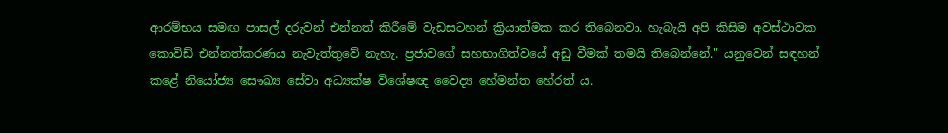ආරම්භය සමඟ පාසල් දරුවන් එන්නත් කිරීමේ වැඩසටහන් ක්‍රියාත්මක කර තිබෙනවා. හැබැයි අපි කිසිම අවස්ථාවක කොවිඩ් එන්නත්කරණය නැවැත්තුවේ නැහැ. ප්‍රජාවගේ සහභාගිත්වයේ අඩු වීමක් තමයි තිබෙන්නේ." යනුවෙන් සඳහන් කළේ නියෝජ්‍ය සෞඛ්‍ය සේවා අධ්‍යක්ෂ විශේෂඥ වෛද්‍ය හේමන්ත හේරත් ය.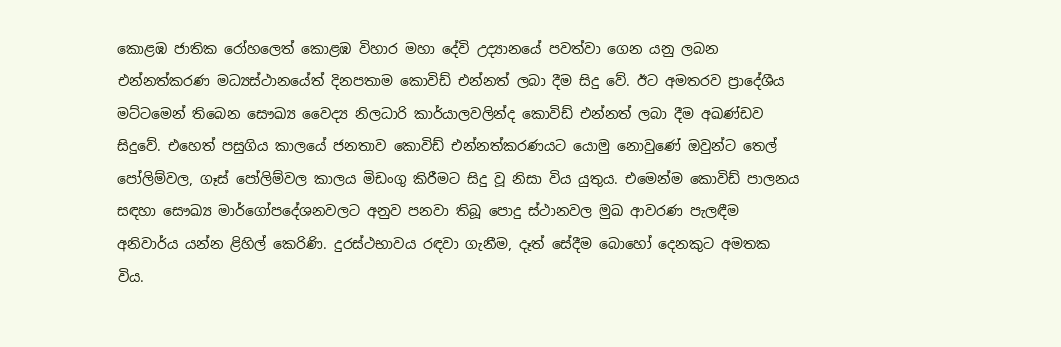කොළඹ ජාතික රෝහලෙත් කොළඹ විහාර මහා දේවි උද්‍යානයේ පවත්වා ගෙන යනු ලබන එන්නත්කරණ මධ්‍යස්ථානයේත් දිනපතාම කොවිඩ් එන්නත් ලබා දීම සිදු වේ. ඊට අමතරව ප්‍රාදේශීය මට්ටමෙන් තිබෙන සෞඛ්‍ය වෛද්‍ය නිලධාරි කාර්යාලවලින්ද කොවිඩ් එන්නත් ලබා දීම අඛණ්ඩව සිදුවේ. එහෙත් පසුගිය කාලයේ ජනතාව කොවිඩ් එන්නත්කරණයට යොමු නොවුණේ ඔවුන්ට තෙල් පෝලිම්වල, ගෑස් පෝලිම්වල කාලය මිඩංගු කිරීමට සිදු වූ නිසා විය යුතුය. එමෙන්ම කොවිඩ් පාලනය සඳහා සෞඛ්‍ය මාර්ගෝපදේශනවලට අනුව පනවා තිබූ පොදු ස්ථානවල මුඛ ආවරණ පැලඳීම අනිවාර්ය යන්න ළිහිල් කෙරිණි. දුරස්ථභාවය රඳවා ගැනීම, දෑත් සේදීම බොහෝ දෙනකුට අමතක විය.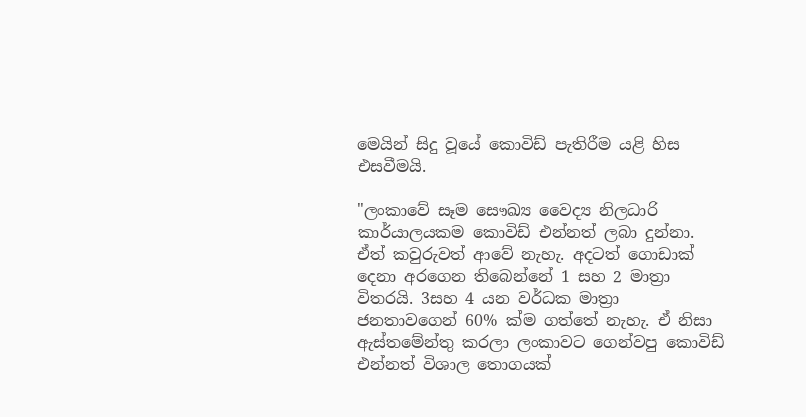මෙයින් සිදු වූයේ කොවිඩ් පැතිරීම යළි හිස එසවීමයි.

"ලංකාවේ සෑම සෞඛ්‍ය වෛද්‍ය නිලධාරි කාර්යාලයකම කොවිඩ් එන්නත් ලබා දුන්නා. ඒත් කවුරුවත් ආවේ නැහැ. අදටත් ගොඩාක් දෙනා අරගෙන තිබෙන්නේ 1 සහ 2 මාත්‍රා විතරයි. 3සහ 4 යන වර්ධක මාත්‍රා ජනතාවගෙන් 60% ක්ම ගත්තේ නැහැ. ඒ නිසා ඇස්තමේන්තු කරලා ලංකාවට ගෙන්වපු කොවිඩ් එන්නත් විශාල තොගයක්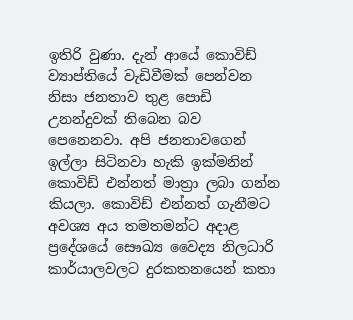ඉතිරි වුණා. දැන් ආයේ කොවිඩ් ව්‍යාප්තියේ වැඩිවීමක් පෙන්වන නිසා ජනතාව තුළ පොඩි උනන්දුවක් තිබෙන බව පෙනෙනවා. අපි ජනතාවගෙන් ඉල්ලා සිටිනවා හැකි ඉක්මනින් කොවිඩ් එන්නත් මාත්‍රා ලබා ගන්න කියලා. කොවිඩ් එන්නත් ගැනීමට අවශ්‍ය අය තමතමන්ට අදාළ ප්‍රදේශයේ සෞඛ්‍ය වෛද්‍ය නිලධාරි කාර්යාලවලට දුරකතනයෙන් කතා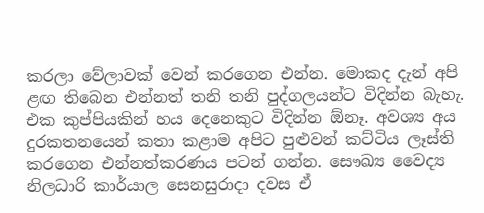කරලා වේලාවක් වෙන් කරගෙන එන්න. මොකද දැන් අපි ළඟ තිබෙන එන්නත් තනි තනි පුද්ගලයන්ට විදින්න බැහැ. එක කුප්පියකින් හය දෙනෙකුට විදින්න ඕනෑ. අවශ්‍ය අය දුරකතනයෙන් කතා කළාම අපිට පුළුවන් කට්ටිය ලෑස්ති කරගෙන එන්නත්කරණය පටන් ගන්න. සෞඛ්‍ය වෛද්‍ය නිලධාරි කාර්යාල සෙනසුරාදා දවස ඒ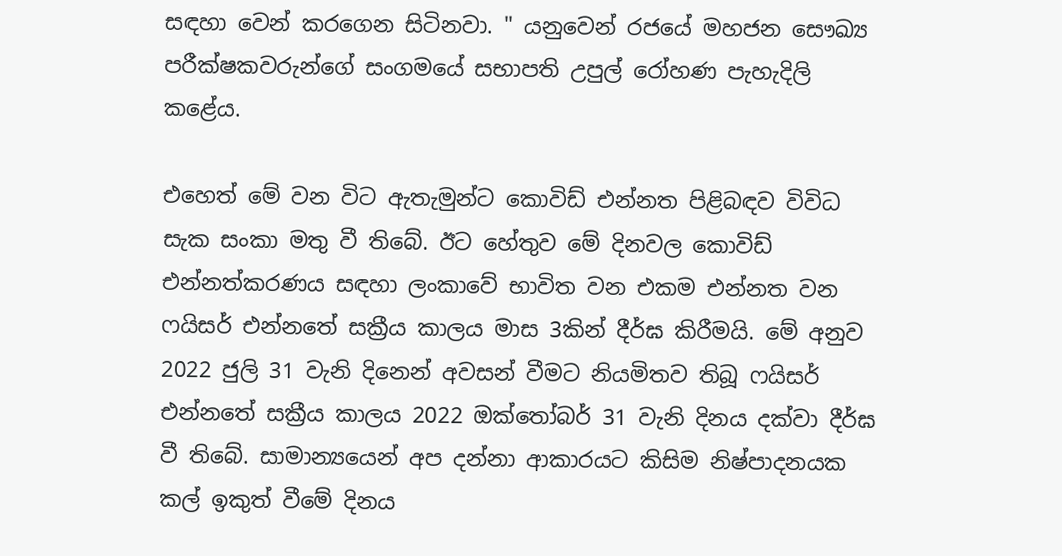සඳහා වෙන් කරගෙන සිටිනවා. " යනුවෙන් රජයේ මහජන සෞඛ්‍ය පරීක්ෂකවරුන්ගේ සංගමයේ සභාපති උපුල් රෝහණ පැහැදිලි කළේය.

එහෙත් මේ වන විට ඇතැමුන්ට කොවිඩ් එන්නත පිළිබඳව විවිධ සැක සංකා මතු වී තිබේ. ඊට හේතුව මේ දිනවල කොවිඩ් එන්නත්කරණය සඳහා ලංකාවේ භාවිත වන එකම එන්නත වන ෆයිසර් එන්නතේ සක්‍රීය කාලය මාස 3කින් දීර්ඝ කිරීමයි. මේ අනුව 2022 ජුලි 31 වැනි දිනෙන් අවසන් වීමට නියමිතව තිබූ ෆයිසර් එන්නතේ සක්‍රීය කාලය 2022 ඔක්තෝබර් 31 වැනි දිනය දක්වා දීර්ඝ වී තිබේ. සාමාන්‍යයෙන් අප දන්නා ආකාරයට කිසිම නිෂ්පාදනයක කල් ඉකුත් වීමේ දිනය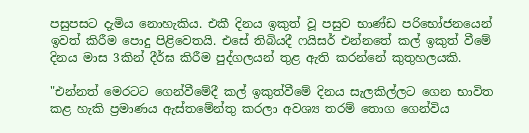පසුපසට දැමිය නොහැකිය. එකී දිනය ඉකුත් වූ පසුව භාණ්ඩ පරිභෝජනයෙන් ඉවත් කිරීම පොදු පිළිවෙතයි. එසේ තිබියදී ෆයිසර් එන්නතේ කල් ඉකුත් වීමේ දිනය මාස 3කින් දීර්ඝ කිරීම පුද්ගලයන් තුළ ඇති කරන්නේ කුතුහලයකි.

"එන්නත් මෙරටට ගෙන්වීමේදී කල් ඉකුත්වීමේ දිනය සැලකිල්ලට ගෙන භාවිත කළ හැකි ප්‍රමාණය ඇස්තමේන්තු කරලා අවශ්‍ය තරම් තොග ගෙන්විය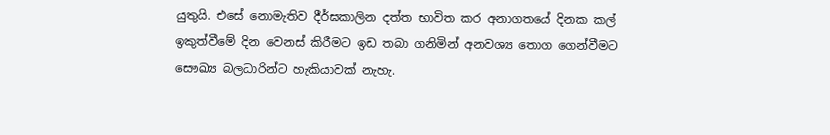යුතුයි. එසේ නොමැතිව දීර්ඝකාලින දත්ත භාවිත කර අනාගතයේ දිනක කල් ඉකුත්වීමේ දින වෙනස් කිරීමට ඉඩ තබා ගනිමින් අනවශ්‍ය තොග ගෙන්වීමට සෞඛ්‍ය බලධාරින්ට හැකියාවක් නැහැ.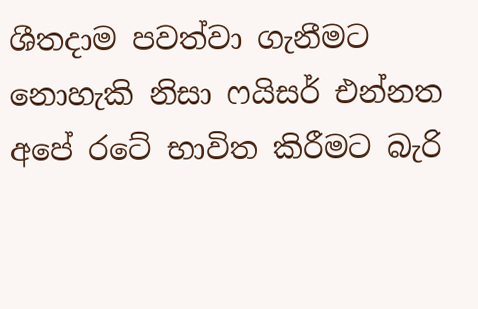ශීතදාම පවත්වා ගැනීමට නොහැකි නිසා ෆයිසර් එන්නත අපේ රටේ භාවිත කිරීමට බැරි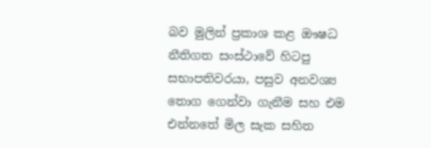බව මුලින් ප්‍රකාශ කළ ඖෂධ නීතිගත සංස්ථාවේ හිටපු සභාපතිවරයා, පසුව අනවශ්‍ය තොග ගෙන්වා ගැනීම සහ එම එන්නතේ මිල සැක සහිත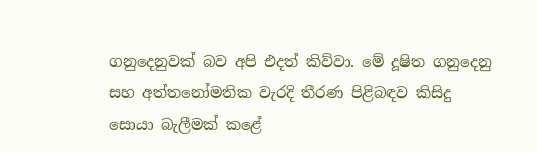ගනුදෙනුවක් බව අපි එදත් කිව්වා. මේ දූෂිත ගනුදෙනු සහ අත්තනෝමතික වැරදි තීරණ පිළිබඳව කිසිදු සොයා බැලීමක් කළේ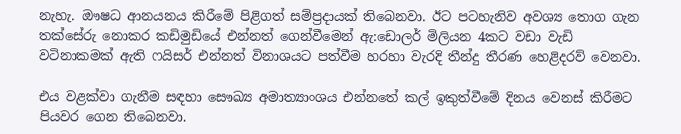නැහැ. ඖෂධ ආනයනය කිරීමේ පිළිගත් සම්ප්‍රදායක් තිබෙනවා. ඊට පටහැනිව අවශ්‍ය තොග ගැන තක්සේරු නොකර කඩිමුඩියේ එන්නත් ගෙන්වීමෙන් ඇ:ඩොලර් මිලියන 4කට වඩා වැඩි වටිනාකමක් ඇති ෆයිසර් එන්නත් විනාශයට පත්වීම හරහා වැරදි තීන්දු තීරණ හෙළිදරව් වෙනවා.

එය වළක්වා ගැනීම සඳහා සෞඛ්‍ය අමාත්‍යාංශය එන්නතේ කල් ඉකුත්වීමේ දිනය වෙනස් කිරීමට පියවර ගෙන තිබෙනවා.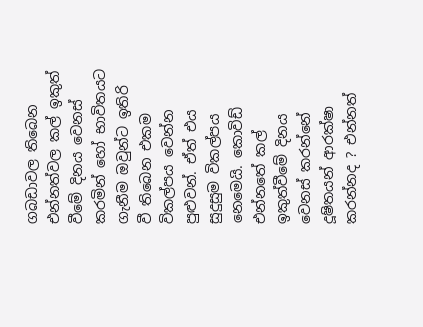ගබඩාවල තිබෙන එන්නත්වල කල් ඉකුත් වීමේ දිනය වෙනස් කරමින් හෝ භාවිතයට ගැනීම ඔවුන්ට ඉතිරි වී තිබෙන එකම විකල්පය වෙන්න පුළුවන්. ඒත් එය සුදුසුම විකල්පය නෙමෙයි. කොවිඩ් එන්නතේ කල් ඉකුත්වීමේ දිනය වෙනස් කරන්නේ දූෂිතයන් ආරක්ෂා කරන්නද ? එන්නත්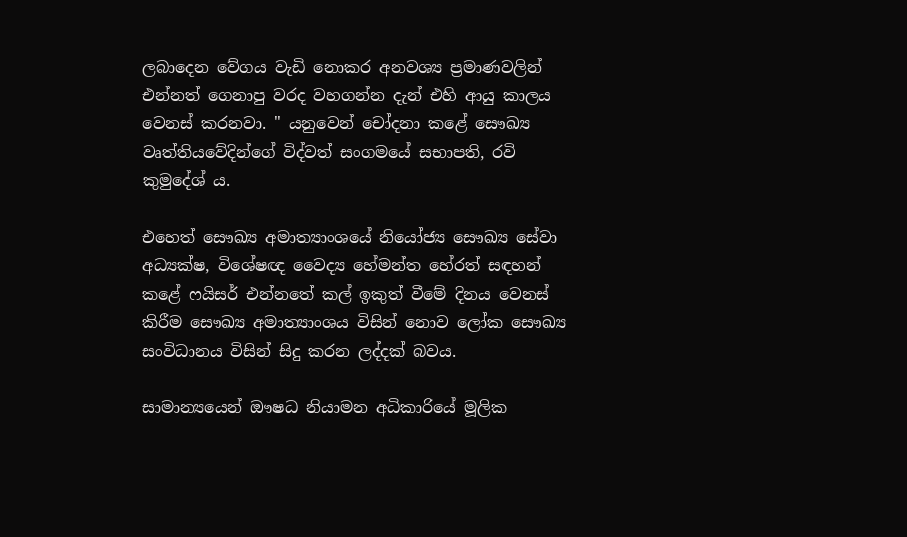ලබාදෙන වේගය වැඩි නොකර අනවශ්‍ය ප්‍රමාණවලින් එන්නත් ගෙනාපු වරද වහගන්න දැන් එහි ආයු කාලය වෙනස් කරනවා. " යනුවෙන් චෝදනා කළේ සෞඛ්‍ය වෘත්තියවේදින්ගේ විද්වත් සංගමයේ සභාපති, රවි කුමුදේශ් ය.

එහෙත් සෞඛ්‍ය අමාත්‍යාංශයේ නියෝජ්‍ය සෞඛ්‍ය සේවා අධ්‍යක්ෂ, විශේෂඥ වෛද්‍ය හේමන්ත හේරත් සඳහන් කළේ ෆයිසර් එන්නතේ කල් ඉකුත් වීමේ දිනය වෙනස් කිරීම සෞඛ්‍ය අමාත්‍යාංශය විසින් නොව ලෝක සෞඛ්‍ය සංවිධානය විසින් සිදු කරන ලද්දක් බවය.

සාමාන්‍යයෙන් ඖෂධ නියාමන අධිකාරියේ මූලික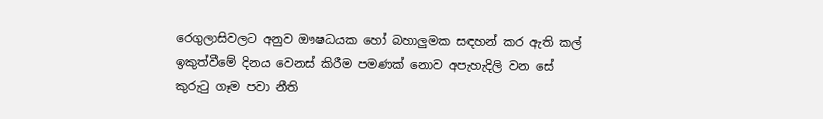රෙගුලාසිවලට අනුව ඖෂධයක හෝ බහාලුමක සඳහන් කර ඇති කල් ඉකුත්වීමේ දිනය වෙනස් කිරීම පමණක් නොව අපැහැදිලි වන සේ කුරුටු ගෑම පවා නීති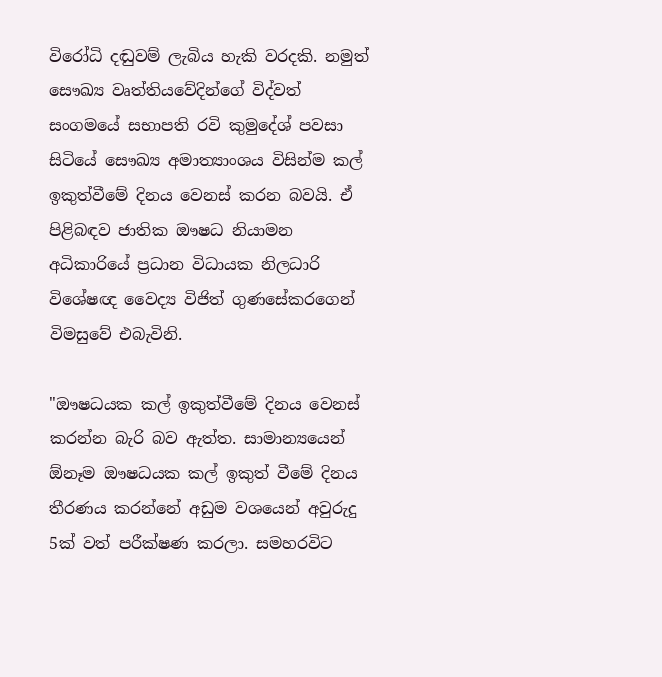විරෝධි දඬුවම් ලැබිය හැකි වරදකි. නමුත් සෞඛ්‍ය වෘත්තියවේදින්ගේ විද්වත් සංගමයේ සභාපති රවි කුමුදේශ් පවසා සිටියේ සෞඛ්‍ය අමාත්‍යාංශය විසින්ම කල් ඉකුත්වීමේ දිනය වෙනස් කරන බවයි. ඒ පිළිබඳව ජාතික ඖෂධ නියාමන අධිකාරියේ ප්‍රධාන විධායක නිලධාරි විශේෂඥ වෛද්‍ය විජිත් ගුණසේකරගෙන් විමසුවේ එබැවිනි.

"ඖෂධයක කල් ඉකුත්වීමේ දිනය වෙනස් කරන්න බැරි බව ඇත්ත. සාමාන්‍යයෙන් ඕනෑම ඖෂධයක කල් ඉකුත් වීමේ දිනය තීරණය කරන්නේ අඩුම වශයෙන් අවුරුදු 5ක් වත් පරීක්ෂණ කරලා. සමහරවිට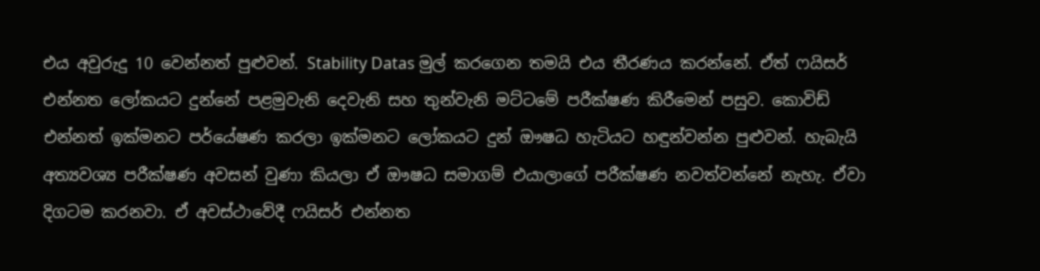එය අවුරුදු 10 වෙන්නත් පුළුවන්. Stability Datas මුල් කරගෙන තමයි එය තීරණය කරන්නේ. ඒත් ෆයිසර් එන්නත ලෝකයට දුන්නේ පළමුවැනි දෙවැනි සහ තුන්වැනි මට්ටමේ පරීක්ෂණ කිරීමෙන් පසුව. කොවිඩ් එන්නත් ඉක්මනට පර්යේෂණ කරලා ඉක්මනට ලෝකයට දුන් ඖෂධ හැටියට හඳුන්වන්න පුළුවන්. හැබැයි අත්‍යවශ්‍ය පරීක්ෂණ අවසන් වුණා කියලා ඒ ඖෂධ සමාගම් එයාලාගේ පරීක්ෂණ නවත්වන්නේ නැහැ. ඒවා දිගටම කරනවා. ඒ අවස්ථාවේදී ෆයිසර් එන්නත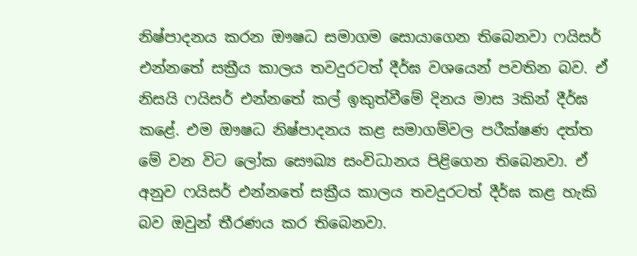නිෂ්පාදනය කරන ඖෂධ සමාගම සොයාගෙන තිබෙනවා ෆයිසර් එන්නතේ සක්‍රීය කාලය තවදුරටත් දීර්ඝ වශයෙන් පවතින බව. ඒ නිසයි ෆයිසර් එන්නතේ කල් ඉකුත්වීමේ දිනය මාස 3කින් දීර්ඝ කළේ. එම ඖෂධ නිෂ්පාදනය කළ සමාගම්වල පරීක්ෂණ දත්ත මේ වන විට ලෝක සෞඛ්‍ය සංවිධානය පිළිගෙන තිබෙනවා. ඒ අනුව ෆයිසර් එන්නතේ සක්‍රීය කාලය තවදුරටත් දීර්ඝ කළ හැකි බව ඔවුන් තීරණය කර තිබෙනවා.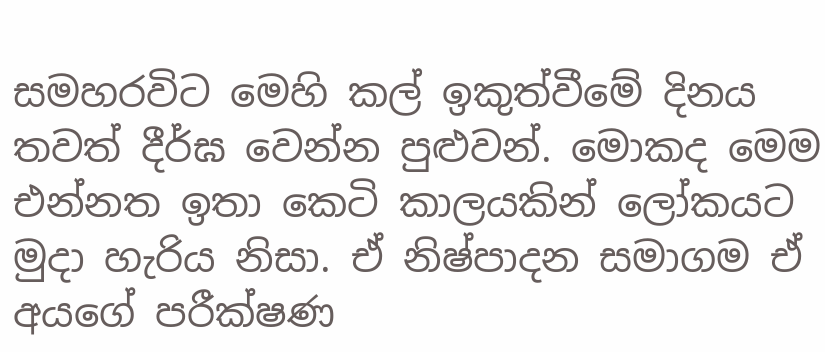සමහරවිට මෙහි කල් ඉකුත්වීමේ දිනය තවත් දීර්ඝ වෙන්න පුළුවන්. මොකද මෙම එන්නත ඉතා කෙටි කාලයකින් ලෝකයට මුදා හැරිය නිසා. ඒ නිෂ්පාදන සමාගම ඒ අයගේ පරීක්ෂණ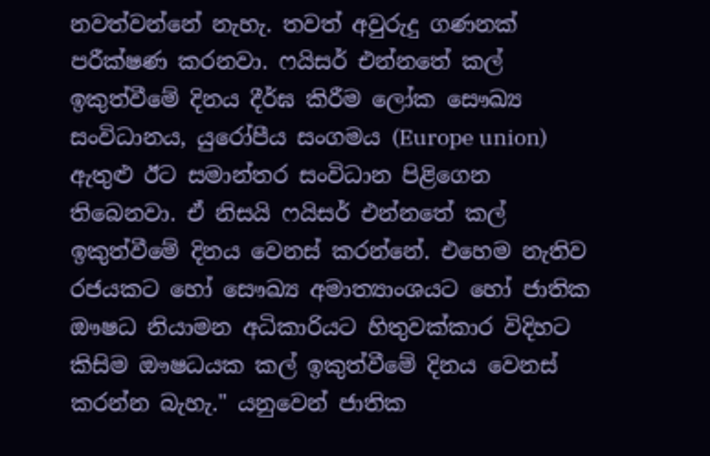නවත්වන්නේ නැහැ. තවත් අවුරුදු ගණනක් පරීක්ෂණ කරනවා. ෆයිසර් එන්නතේ කල් ඉකුත්වීමේ දිනය දීර්ඝ කිරීම ලෝක සෞඛ්‍ය සංවිධානය, යුරෝපීය සංගමය (Europe union) ඇතුළු ඊට සමාන්තර සංවිධාන පිළිගෙන තිබෙනවා. ඒ නිසයි ෆයිසර් එන්නතේ කල් ඉකුත්වීමේ දිනය වෙනස් කරන්නේ. එහෙම නැතිව රජයකට හෝ සෞඛ්‍ය අමාත්‍යාංශයට හෝ ජාතික ඖෂධ නියාමන අධිකාරියට හිතුවක්කාර විදිහට කිසිම ඖෂධයක කල් ඉකුත්වීමේ දිනය වෙනස් කරන්න බැහැ." යනුවෙන් ජාතික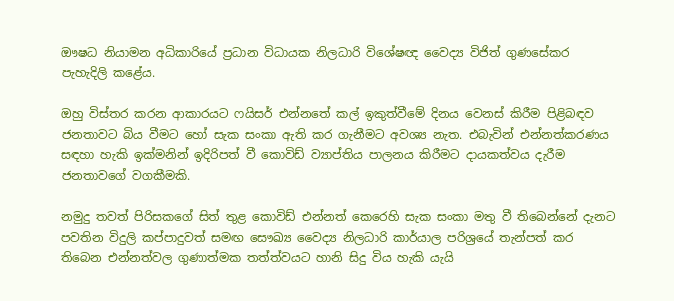ඖෂධ නියාමන අධිකාරියේ ප්‍රධාන විධායක නිලධාරි විශේෂඥ වෛද්‍ය විජිත් ගුණසේකර පැහැදිලි කළේය.

ඔහු විස්තර කරන ආකාරයට ෆයිසර් එන්නතේ කල් ඉකුත්වීමේ දිනය වෙනස් කිරීම පිළිබඳව ජනතාවට බිය වීමට හෝ සැක සංකා ඇති කර ගැනීමට අවශ්‍ය නැත. එබැවින් එන්නත්කරණය සඳහා හැකි ඉක්මනින් ඉදිරිපත් වී කොවිඩ් ව්‍යාප්තිය පාලනය කිරීමට දායකත්වය දැරීම ජනතාවගේ වගකීමකි.

නමුදු තවත් පිරිසකගේ සිත් තුළ කොවිඩ් එන්නත් කෙරෙහි සැක සංකා මතු වී තිබෙන්නේ දැනට පවතින විදුලි කප්පාදුවත් සමඟ සෞඛ්‍ය වෛද්‍ය නිලධාරි කාර්යාල පරිශ්‍රයේ තැන්පත් කර තිබෙන එන්නත්වල ගුණාත්මක තත්ත්වයට හානි සිදු විය හැකි යැයි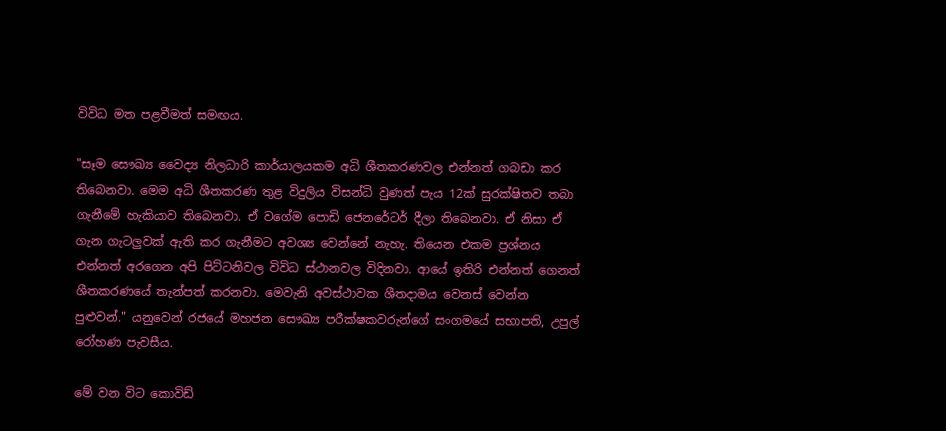විවිධ මත පළවීමත් සමඟය.

"සෑම සෞඛ්‍ය වෛද්‍ය නිලධාරි කාර්යාලයකම අධි ශීතකරණවල එන්නත් ගබඩා කර තිබෙනවා. මෙම අධි ශීතකරණ තුළ විදුලිය විසන්ධි වුණත් පැය 12ක් සුරක්ෂිතව තබා ගැනීමේ හැකියාව තිබෙනවා. ඒ වගේම පොඩි ජෙනරේටර් දීලා තිබෙනවා. ඒ නිසා ඒ ගැන ගැටලුවක් ඇති කර ගැනීමට අවශ්‍ය වෙන්නේ නැහැ. තියෙන එකම ප්‍රශ්නය එන්නත් අරගෙන අපි පිට්ටනිවල විවිධ ස්ථානවල විදිනවා. ආයේ ඉතිරි එන්නත් ගෙනත් ශීතකරණයේ තැන්පත් කරනවා. මෙවැනි අවස්ථාවක ශීතදාමය වෙනස් වෙන්න පුළුවන්." යනුවෙන් රජයේ මහජන සෞඛ්‍ය පරීක්ෂකවරුන්ගේ සංගමයේ සභාපති, උපුල් රෝහණ පැවසීය.

මේ වන විට කොවිඩ්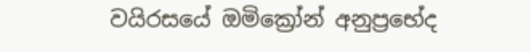වයිරසයේ ඔමික්‍රෝන් අනුප්‍රභේද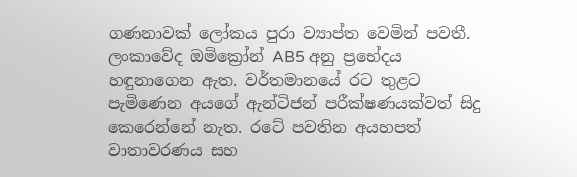ගණනාවක් ලෝකය පුරා ව්‍යාප්ත වෙමින් පවතී. ලංකාවේද ඔමික්‍රෝන් AB5 අනු ප්‍රභේදය හඳුනාගෙන ඇත. වර්තමානයේ රට තුළට පැමිණෙන අයගේ ඇන්ටිජන් පරීක්ෂණයක්වත් සිදු කෙරෙන්නේ නැත. රටේ පවතින අයහපත් වාතාවරණය සහ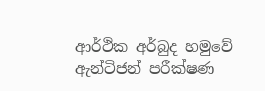ආර්ථික අර්බුද හමුවේ ඇන්ටිජන් පරීක්ෂණ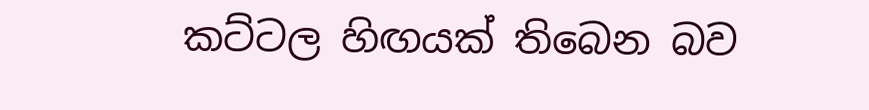කට්ටල හිඟයක් තිබෙන බව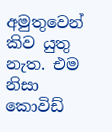අමුතුවෙන් කිව යුතු නැත. එම නිසා කොවිඩ්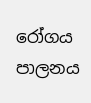රෝගය පාලනය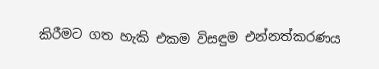කිරීමට ගත හැකි එකම විසඳුම එන්නත්කරණය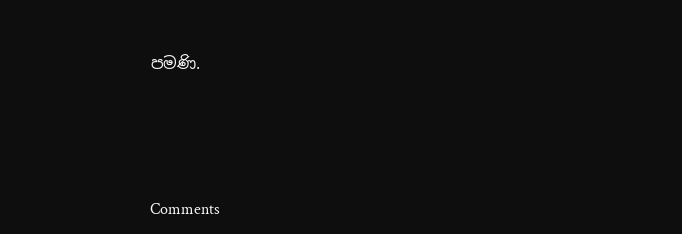පමණි.






Comments